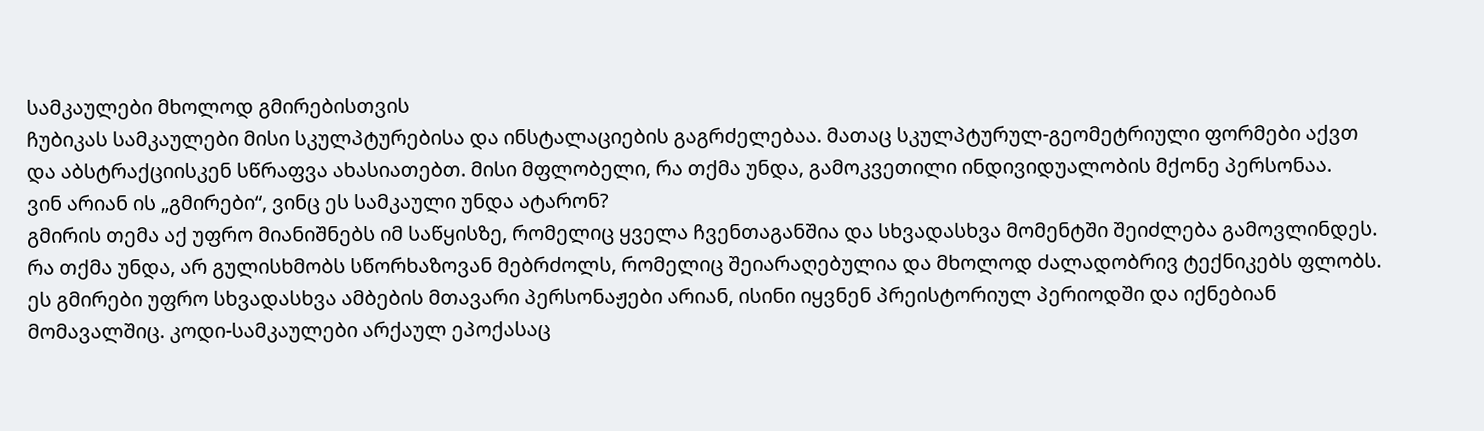სამკაულები მხოლოდ გმირებისთვის
ჩუბიკას სამკაულები მისი სკულპტურებისა და ინსტალაციების გაგრძელებაა. მათაც სკულპტურულ-გეომეტრიული ფორმები აქვთ და აბსტრაქციისკენ სწრაფვა ახასიათებთ. მისი მფლობელი, რა თქმა უნდა, გამოკვეთილი ინდივიდუალობის მქონე პერსონაა.
ვინ არიან ის „გმირები“, ვინც ეს სამკაული უნდა ატარონ?
გმირის თემა აქ უფრო მიანიშნებს იმ საწყისზე, რომელიც ყველა ჩვენთაგანშია და სხვადასხვა მომენტში შეიძლება გამოვლინდეს. რა თქმა უნდა, არ გულისხმობს სწორხაზოვან მებრძოლს, რომელიც შეიარაღებულია და მხოლოდ ძალადობრივ ტექნიკებს ფლობს. ეს გმირები უფრო სხვადასხვა ამბების მთავარი პერსონაჟები არიან, ისინი იყვნენ პრეისტორიულ პერიოდში და იქნებიან მომავალშიც. კოდი-სამკაულები არქაულ ეპოქასაც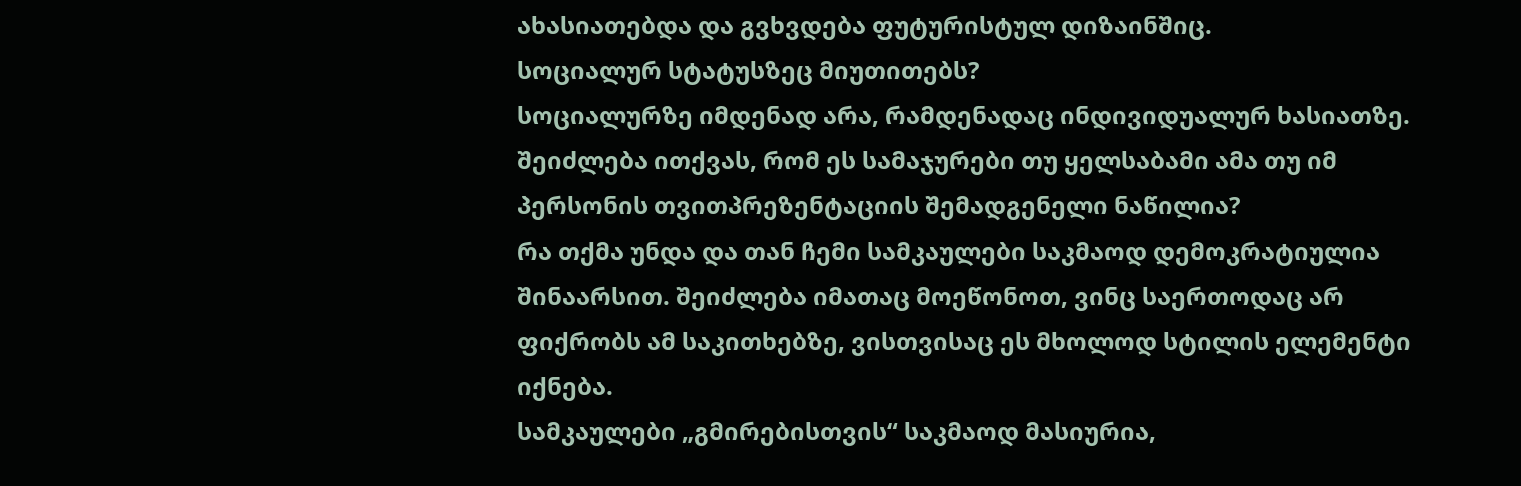ახასიათებდა და გვხვდება ფუტურისტულ დიზაინშიც.
სოციალურ სტატუსზეც მიუთითებს?
სოციალურზე იმდენად არა, რამდენადაც ინდივიდუალურ ხასიათზე.
შეიძლება ითქვას, რომ ეს სამაჯურები თუ ყელსაბამი ამა თუ იმ პერსონის თვითპრეზენტაციის შემადგენელი ნაწილია?
რა თქმა უნდა და თან ჩემი სამკაულები საკმაოდ დემოკრატიულია შინაარსით. შეიძლება იმათაც მოეწონოთ, ვინც საერთოდაც არ ფიქრობს ამ საკითხებზე, ვისთვისაც ეს მხოლოდ სტილის ელემენტი იქნება.
სამკაულები „გმირებისთვის“ საკმაოდ მასიურია,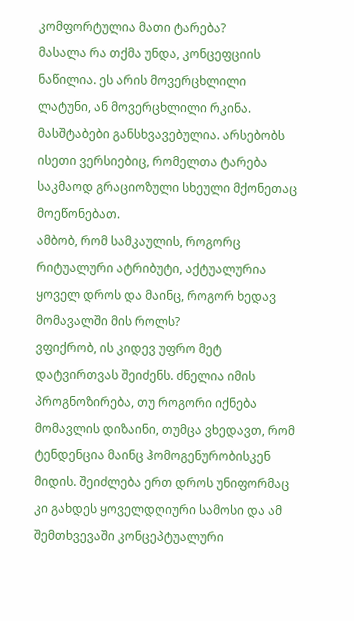კომფორტულია მათი ტარება?
მასალა რა თქმა უნდა, კონცეფციის ნაწილია. ეს არის მოვერცხლილი ლატუნი, ან მოვერცხლილი რკინა. მასშტაბები განსხვავებულია. არსებობს ისეთი ვერსიებიც, რომელთა ტარება საკმაოდ გრაციოზული სხეული მქონეთაც მოეწონებათ.
ამბობ, რომ სამკაულის, როგორც რიტუალური ატრიბუტი, აქტუალურია ყოველ დროს და მაინც, როგორ ხედავ მომავალში მის როლს?
ვფიქრობ, ის კიდევ უფრო მეტ დატვირთვას შეიძენს. ძნელია იმის პროგნოზირება, თუ როგორი იქნება მომავლის დიზაინი, თუმცა ვხედავთ, რომ ტენდენცია მაინც ჰომოგენურობისკენ მიდის. შეიძლება ერთ დროს უნიფორმაც კი გახდეს ყოველდღიური სამოსი და ამ შემთხვევაში კონცეპტუალური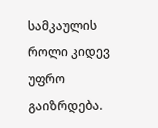სამკაულის როლი კიდევ უფრო გაიზრდება.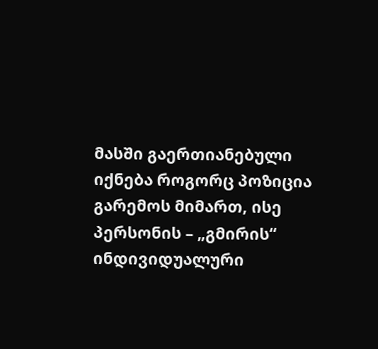მასში გაერთიანებული იქნება როგორც პოზიცია გარემოს მიმართ, ისე პერსონის – „გმირის“ ინდივიდუალური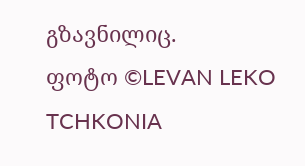გზავნილიც.
ფოტო ©LEVAN LEKO TCHKONIA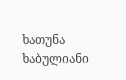ხათუნა ხაბულიანი